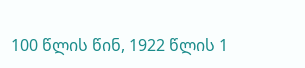100 წლის წინ, 1922 წლის 1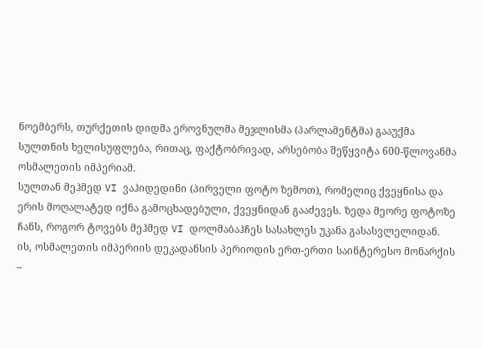ნოემბერს, თურქეთის დიდმა ეროვნულმა მეჯლისმა (პარლამენტმა) გააუქმა სულთნის ხელისუფლება, რითაც, ფაქტობრივად, არსებობა შეწყვიტა 600-წლოვანმა ოსმალეთის იმპერიამ.
სულთან მეჰმედ VI ვაჰიდედინი (პირველი ფოტო ზემოთ), რომელიც ქვეყნისა და ერის მოღალატედ იქნა გამოცხადებული, ქვეყნიდან გააძევეს. ზედა მეორე ფოტოზე ჩანს, როგორ ტოვებს მეჰმედ VI დოლმაბაჰჩეს სასახლეს უკანა გასასვლელიდან.
ის, ოსმალეთის იმპერიის დეკადანსის პერიოდის ერთ-ერთი საინტერესო მონარქის –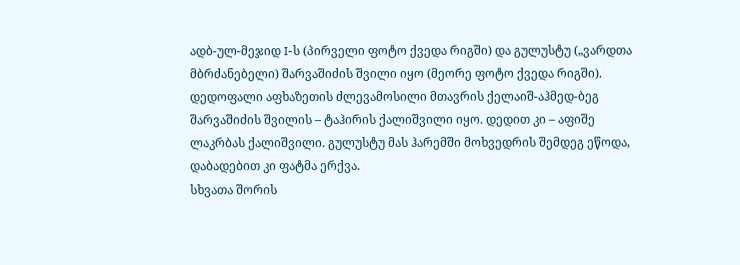ადბ-ულ-მეჯიდ I-ს (პირველი ფოტო ქვედა რიგში) და გულუსტუ („ვარდთა მბრძანებელი) შარვაშიძის შვილი იყო (მეორე ფოტო ქვედა რიგში). დედოფალი აფხაზეთის ძლევამოსილი მთავრის ქელაიშ-აჰმედ-ბეგ შარვაშიძის შვილის – ტაჰირის ქალიშვილი იყო. დედით კი – აფიშე ლაკრბას ქალიშვილი. გულუსტუ მას ჰარემში მოხვედრის შემდეგ ეწოდა, დაბადებით კი ფატმა ერქვა.
სხვათა შორის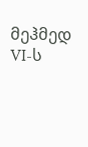მეჰმედ VI-ს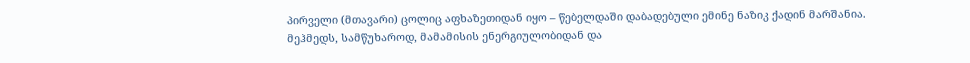პირველი (მთავარი) ცოლიც აფხაზეთიდან იყო – წებელდაში დაბადებული ემინე ნაზიკ ქადინ მარშანია.
მეჰმედს, სამწუხაროდ, მამამისის ენერგიულობიდან და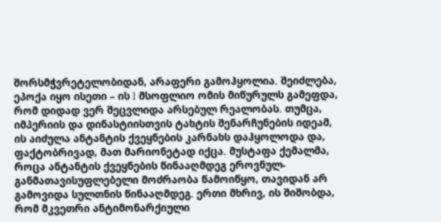შორსმჭვრეტელობიდან, არაფერი გამოჰყოლია. შეიძლება, ეპოქა იყო ისეთი – ის I მსოფლიო ომის მიწურულს გამეფდა, რომ დიდად ვერ შეცვლიდა არსებულ რეალობას. თუმცა, იმპერიის და დინასტიისთვის ტახტის შენარჩუნების იდეამ, ის აიძულა ანტანტის ქვეყნების კარნახს დაჰყოლოდა და, ფაქტობრივად, მათ მარიონეტად იქცა. მუსტაფა ქემალმა, როცა ანტანტის ქვეყნების წინააღმდეგ ეროვნულ-განმათავისუფლებელი მოძრაობა წამოიწყო, თავიდან არ გამოვიდა სულთნის წინააღმდეგ. ერთი მხრივ, ის შიშობდა, რომ მკვეთრი ანტიმონარქიული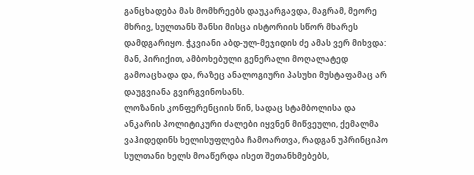განცხადება მას მომხრეებს დაუკარგავდა, მაგრამ, მეორე მხრივ, სულთანს შანსი მისცა ისტორიის სწორ მხარეს დამდგარიყო. ჭკვიანი აბდ-ულ-მეჯიდის ძე ამას ვერ მიხვდა: მან, პირიქით, ამბოხებული გენერალი მოღალატედ გამოაცხადა და, რაზეც ანალოგიური პასუხი მუსტაფამაც არ დაუგვიანა გვირგვინოსანს.
ლოზანის კონფერენციის წინ, სადაც სტამბოლისა და ანკარის პოლიტიკური ძალები იყვნენ მიწვეული, ქემალმა ვაჰიდედინს ხელისუფლება ჩამოართვა, რადგან უპრინციპო სულთანი ხელს მოაწერდა ისეთ შეთანხმებებს,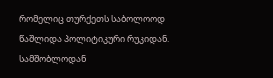რომელიც თურქეთს საბოლოოდ წაშლიდა პოლიტიკური რუკიდან.
სამშობლოდან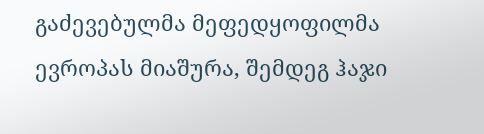გაძევებულმა მეფედყოფილმა ევროპას მიაშურა, შემდეგ ჰაჯი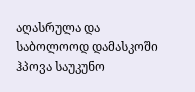აღასრულა და საბოლოოდ დამასკოში ჰპოვა საუკუნო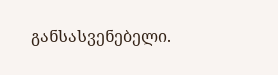განსასვენებელი.